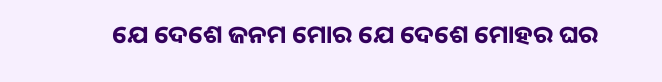ଯେ ଦେଶେ ଜନମ ମୋର ଯେ ଦେଶେ ମୋହର ଘର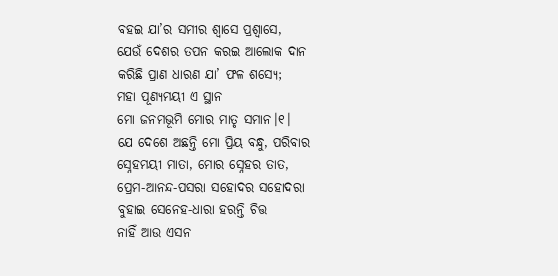ବହଇ ଯା’ର ସମୀର ଶ୍ୱାସେ ପ୍ରଶ୍ୱାସେ,
ଯେଉଁ ଦେଶର ତପନ କରଇ ଆଲୋକ ଦାନ
କରିଛି ପ୍ରାଣ ଧାରଣ ଯା’ ଫଳ ଶସ୍ୟେ;
ମହା ପୂଣ୍ୟମୟୀ ଏ ସ୍ଥାନ
ମୋ ଜନମଭୂମି ମୋର ମାତୃ ସମାନ।୧।
ଯେ ଦେଶେ ଅଛନ୍ତି ମୋ ପ୍ରିୟ ବନ୍ଧୁ, ପରିବାର
ସ୍ନେହମୟୀ ମାତା, ମୋର ସ୍ନେହର ତାତ,
ପ୍ରେମ-ଆନନ୍ଦ-ପସରା ସହୋଦର ସହୋଦରା
ବୁହାଇ ସେନେହ-ଧାରା ହରନ୍ତି ଚିତ୍ତ
ନାହିଁ ଆଉ ଏସନ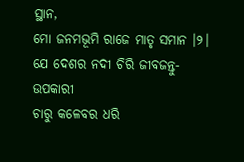ସ୍ଥାନ,
ମୋ ଜନମଭୂମି ରାଜେ ମାତୃ ସମାନ ।୨।
ଯେ ଦେଶର ନଦୀ ଚିରି ଜୀବଜନ୍ତୁ-ଉପକାରୀ
ଚାରୁ କଳେବର ଧରି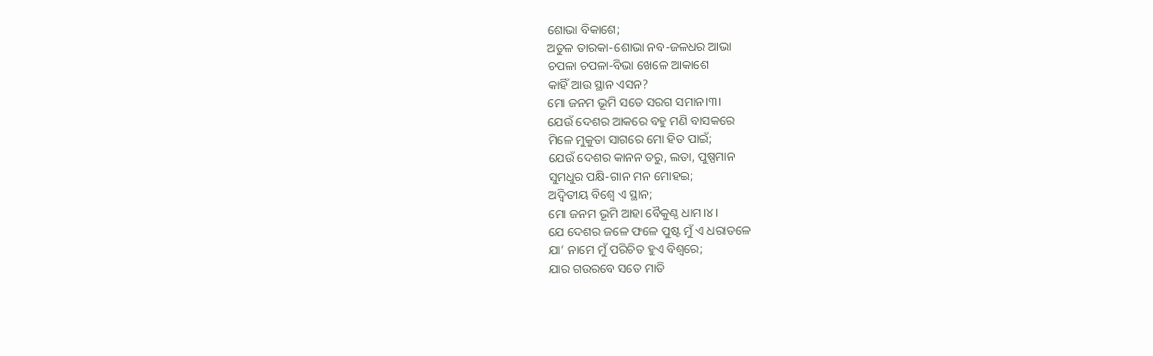ଶୋଭା ବିକାଶେ;
ଅତୁଳ ତାରକା-ଶୋଭା ନବ-ଜଳଧର ଆଭା
ଚପଳା ଚପଳା-ବିଭା ଖେଳେ ଆକାଶେ
କାହିଁ ଆଉ ସ୍ଥାନ ଏସନ?
ମୋ ଜନମ ଭୂମି ସତେ ସରଗ ସମାନ।୩।
ଯେଉଁ ଦେଶର ଆକରେ ବହୁ ମଣି ବାସକରେ
ମିଳେ ମୁକୁତା ସାଗରେ ମୋ ହିତ ପାଇଁ;
ଯେଉଁ ଦେଶର କାନନ ତରୁ, ଲତା, ପୁଷ୍ପମାନ
ସୁମଧୁର ପକ୍ଷି-ଗାନ ମନ ମୋହଇ;
ଅଦ୍ୱିତୀୟ ବିଶ୍ୱେ ଏ ସ୍ଥାନ;
ମୋ ଜନମ ଭୂମି ଆହା ବୈକୁଣ୍ଠ ଧାମ।୪।
ଯେ ଦେଶର ଜଳେ ଫଳେ ପୁଷ୍ଟ ମୁଁ ଏ ଧରାତଳେ
ଯା’ ନାମେ ମୁଁ ପରିଚିତ ହୁଏ ବିଶ୍ୱରେ;
ଯାର ଗଉରବେ ସତେ ମାତି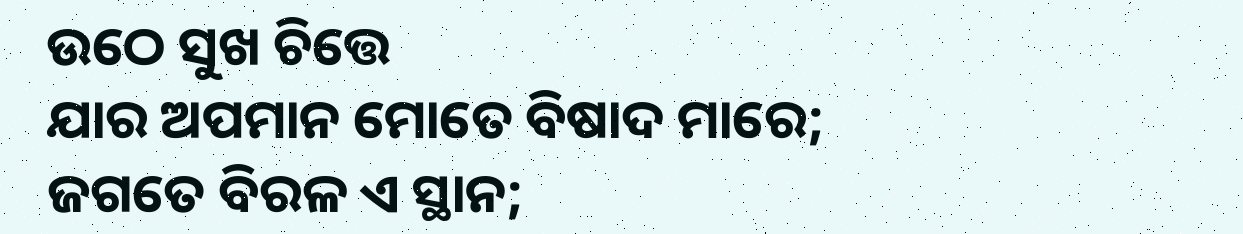ଉଠେ ସୁଖ ଚିତ୍ତେ
ଯାର ଅପମାନ ମୋତେ ବିଷାଦ ମାରେ;
ଜଗତେ ବିରଳ ଏ ସ୍ଥାନ;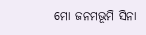ମୋ ଜନମଭୂମି ସିନା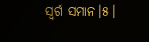ସ୍ୱର୍ଗ ସମାନ।୫।